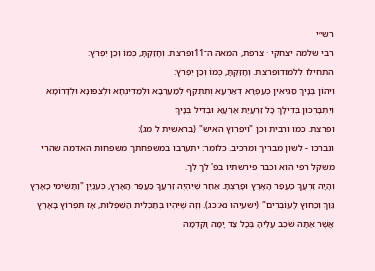רש״י
רבי שלמה יצחקי · צרפת, המאה ה־11ופרצת. וְחָזַקְתָּ, כְּמוֹ וְכֵן יִפְרֹץ:
התחילו ללמודופרצת. וְחָזַקְתָּ, כְּמוֹ וְכֵן יִפְרֹץ:
וִיהוֹן בְּנָיךְ סַגִּיאִין כְּעַפְרָא דְאַרְעָא וְתִתְקֵף לְמַעַרְבָא וּלְמַדִינְחָא וּלְצִפּוּנָא וּלְדָרוֹמָא וְיִתְבָּרְכוּן בְּדִילָךְ כָּל זַרְעֲיַת אַרְעָא וּבְדִיל בְּנָיךְ
ופרצת. כמו ורבית וכן "ויפרוץ האיש" (בראשית ל מג):
ונברכו - לשון מבריך ומרכיב. כלומר: יתערבו במשפחתך משפחות האדמה שהרי משקל רפי הוא וכבר פירשתיו בפ' לך לך.
וְהָיָה זַרְעֲךָ כַּעֲפַר הָאָרֶץ וּפָרַצְתָּ. אַחַר שֶׁיִּהְיֶה זַרְעֲךָ כַּעֲפַר הָאָרֶץ, כְּעִנְיַן "וַתָּשִׂימִי כָאָרֶץ גֵּוֵךְ וְכַחוּץ לָעוֹבְרִים" (ישעיהו נא:כג). וְזֶה שֶׁיִּהְיוּ בְּתַכְלִית הַשִּׁפְלוּת, אָז תִּפְרוֹץ בָּאָרֶץ אֲשֶׁר אַתָּה שֹׁכֵב עָלֶיהָ בְּכָל צַד יָמָּה וָקֵדְמָה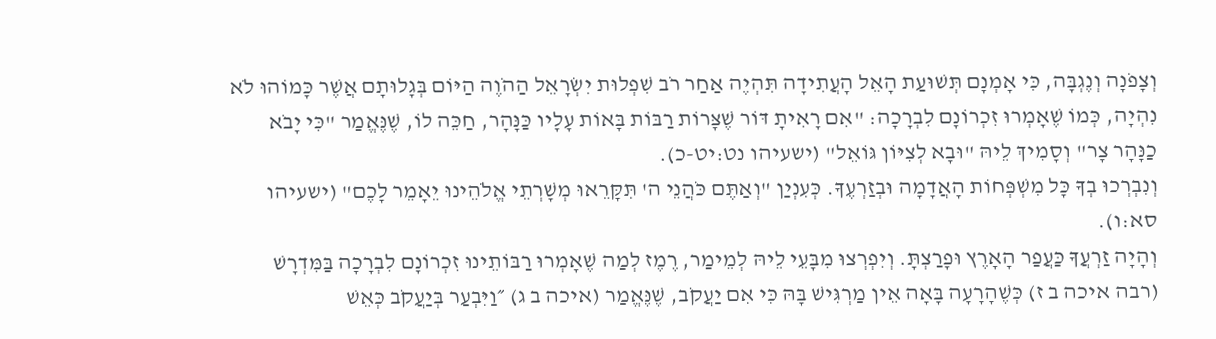וְצָפֹנָה וְנֶגְבָּה, כִּי אָמְנָם תְּשׁוּעַת הָאֵל הָעֲתִידָה תִּהְיֶה אַחַר רֹב שִׁפְלוּת יִשְׂרָאֵל הַהֹוֶה הַיּוֹם בְּגָלוּתָם אֲשֶׁר כָּמוֹהוּ לֹא נִהְיָה, כְּמוֹ שֶׁאָמְרוּ זִכְרוֹנָם לִבְרָכָה: "אִם רָאִיתָ דּוֹר שֶׁצָּרוֹת רַבּוֹת בָּאוֹת עָלָיו כַּנָּהָר, חַכֵּה לוֹ, שֶׁנֶּאֱמַר "כִּי יָבֹא כַנָּהָר צָר" וְסָמִיךְ לֵיהּ "וּבָא לְצִיּוֹן גּוֹאֵל" (ישעיהו נט:יט-כ).
וְנִבְרְכוּ בְךָ כָּל מִשְׁפְּחוֹת הָאֲדָמָה וּבְזַרְעֶךָ. כְּעִנְיַן "וְאַתֶּם כֹּהֲנֵי ה' תִּקָּרֵאוּ מְשָׁרְתֵי אֱלֹהֵינוּ יֵאָמֵר לָכֶם" (ישעיהו סא:ו).
וְהָיָה זַרְעֲךָ כַּעֲפַר הָאָרֶץ וּפָרַצְתָּ. וְיִפְרְצוּ מִבָּעֵי לֵיהּ לְמֵימַר, רֶמֶז לְמַה שֶׁאָמְרוּ רַבּוֹתֵינוּ זִכְרוֹנָם לִבְרָכָה בַּמִּדְרָשׁ (רבה איכה ב ז) כְּשֶׁהָרָעָה בָּאָה אֵין מַרְגִּישׁ בָּהּ כִּי אִם יַעֲקֹב, שֶׁנֶּאֱמַר (איכה ב ג) ״וַיִּבְעַר בְּיַעֲקֹב כְּאֵשׁ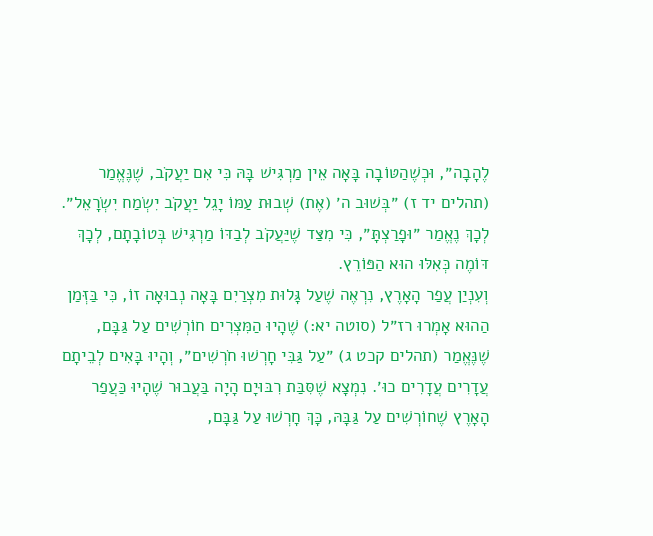לֶהָבָה״, וּכְשֶׁהַטּוֹבָה בָּאָה אֵין מַרְגִּישׁ בָּהּ כִּי אִם יַעֲקֹב, שֶׁנֶּאֱמַר (תהלים יד ז) ״בְּשׁוּב ה׳ (אֶת) שְׁבוּת עַמּוֹ יָגֵל יַעֲקֹב יִשְׂמַח יִשְׂרָאֵל״. לְכָךְ נֶאֱמַר ״וּפָרַצְתָּ״, כִּי מִצַּד שֶׁיַּעֲקֹב לְבַדּוֹ מַרְגִּישׁ בְּטוֹבָתָם, לְכָךְ דּוֹמֶה כְּאִלּוּ הוּא הַפּוֹרֵץ.
וְעִנְיַן עֲפַר הָאָרֶץ, נִרְאֶה שֶׁעַל גָּלוּת מִצְרַיִם בָּאָה נְבוּאָה זוֹ, כִּי בַּזְּמַן הַהוּא אָמְרוּ רז״ל (סוטה יא:) שֶׁהָיוּ הַמִּצְרִים חוֹרְשִׁים עַל גַּבָּם, שֶׁנֶּאֱמַר (תהלים קכט ג) ״עַל גַּבִּי חָרְשׁוּ חֹרְשִׁים״, וְהָיוּ בָּאִים לְבֵיתָם עֲדָרִים עֲדָרִים כוּ׳. נִמְצָא שֶׁסִּבַּת רִבּוּיָם הָיָה בַּעֲבוּר שֶׁהָיוּ כַּעֲפַר הָאָרֶץ שֶׁחוֹרְשִׁים עַל גַּבָּהּ, כָּךְ חָרְשׁוּ עַל גַּבָּם,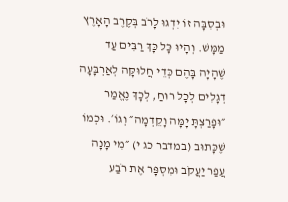וּבְסִבָּה זוֹ יִדְגּוּ לָרֹב בְּקֶרֶב הָאָרֶץ מַמָּשׁ. וְהָיוּ כָּל כָּךְ רַבִּים עַד שֶׁהָיָה בָּהֶם כְּדֵי חֲלוּקָּה לְאַרְבָּעָה דְגָלִים לְכָל רוּחַ, לְכָךְ נֶאֱמַר ״וּפָרַצְתָּ יָמָּה וָקֵדְמָה״ וְגוֹ׳. וּכְמוֹ שֶׁכָּתוּב (במדבר כג י) ״מִי מָנָה עֲפַר יַעֲקֹב וּמִסְפָּר אֶת רֹבַע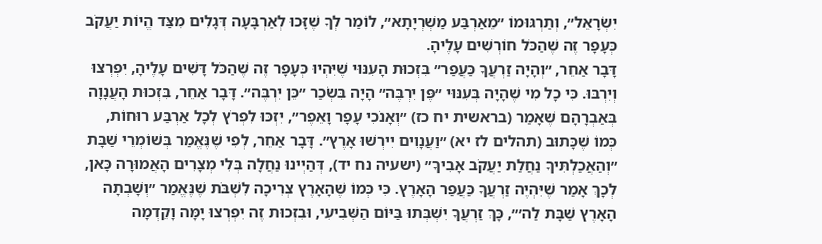יִשְׂרָאֵל״, וְתַרְגּוּמוֹ ״מֵאַרְבַּע מַשְׁרְיָתָא״, לוֹמַר לְךָ שֶׁזָּכוּ לְאַרְבָּעָה דְּגָלִים מִצַּד הֱיוֹת יַעֲקֹב כְּעָפָר זֶה שֶׁהַכֹּל חוֹרְשִׁים עָלֶיהָ.
דָּבָר אַחֵר, ״וְהָיָה זַרְעֲךָ כַּעֲפַר״ בִּזְכוּת הָעִנּוּי שֶׁיִּהְיוּ כְּעָפָר זֶה שֶׁהַכֹּל דָּשִׁים עָלֶיהָ, יִפְרְצוּ וְיִרְבּוּ. כִּי כָל מִי שֶׁהָיָה בְּעִנּוּי ״פֶּן יִרְבֶּה״ הָיָה בִּשְׂכַר ״כֵּן יִרְבֶּה״. דָּבָר אַחֵר, בִּזְכוּת הָעֲנָוָה בְּאַבְרָהָם שֶׁאָמַר (בראשית יח כז) ״וְאָנֹכִי עָפָר וָאֵפֶר״, יִזְכּוּ לִפְרֹץ לְכָל אַרְבַּע רוּחוֹת, כְּמוֹ שֶׁכָּתוּב (תהלים לז יא) ״וַעֲנָוִים יִירְשׁוּ אָרֶץ״. דָּבָר אַחֵר, לְפִי שֶׁנֶּאֱמַר בְּשׁוֹמְרֵי שַׁבָּת ״וְהַאֲכַלְתִּיךָ נַחֲלַת יַעֲקֹב אָבִיךָ״ (ישעיה נח יד), דְּהַיְינוּ נַחֲלָה בְּלִי מְצָרִים הָאֲמוּרָה כָּאן, לְכָךְ אָמַר שֶׁיִּהְיֶה זַרְעֲךָ כַּעֲפַר הָאָרֶץ. כִּי כְּמוֹ שֶׁהָאָרֶץ צְרִיכָה לִשְׁבֹּת שֶׁנֶּאֱמַר ״וְשָׁבְתָה הָאָרֶץ שַׁבָּת לַה׳״, כָּךְ זַרְעֲךָ יִשְׁבְּתוּ בַּיּוֹם הַשְּׁבִיעִי, וּבִזְכוּת זֶה יִפְרְצוּ יָמָּה וָקֵדְמָה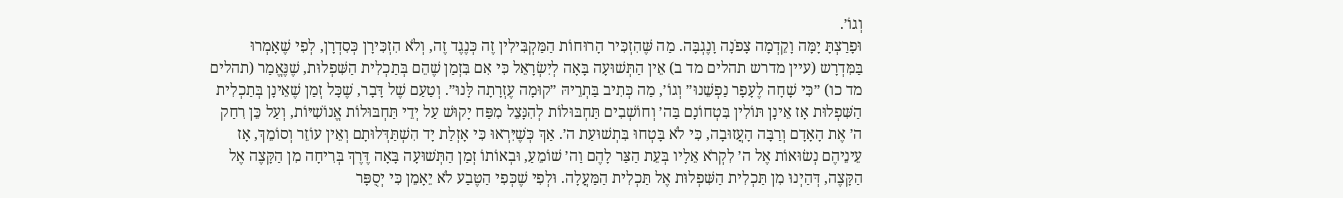וְגוֹ׳.
וּפָרַצְתָּ יָמָּה וָקֵדְמָה צָפֹנָה וָנֶגְבָּה. מַה שֶּׁהִזְכִּיר הָרוּחוֹת הַמַּקְבִּילִין זֶה כְּנֶגֶד זֶה, וְלֹא הִזְכִּירָן כְּסִדְרָן, לְפִי שֶׁאָמְרוּ בַּמִּדְרָש (עיין מדרש תהלים מד ב) אֵין הַתְּשׁוּעָה בָּאָה לְיִשְׂרָאֵל כִּי אִם בִּזְמַן שֶׁהֵם בְּתַכְלִית הַשִּׁפְלוּת, שֶׁנֶּאֱמַר (תהלים מד כו) ״כִּי שָׁחָה לֶעָפָר נַפְשֵׁנוּ״ וְגוֹ׳, מַה כְּתִיב בַּתְרֵיהּ ״קוּמָה עֶזְרָתָה לָּנוּ״. וְטַעַם שֶׁל דָּבָר, שֶׁכָּל זְמַן שֶׁאֵינָן בְּתַכְלִית הַשִּׁפְלוּת אָז אֵינָן תּוֹלִין בִּטְחוֹנָם בַּה׳ וְחוֹשְׁבִים תַּחְבּוּלוֹת לְהִנָּצֵל מִפַּח יָקוּשׁ עַל יְדֵי תַּחְבּוּלוֹת אֱנוֹשִׁיּוֹת, וְעַל כֵּן רִחַק ה׳ אֶת הָאָדָם וְרַבָּה הָעֲזוּבָה, כִּי לֹא בָּטְחוּ בִּתְשׁוּעַת ה׳. אַךְ כְּשֶׁיִּרְאוּ כִּי אָזְלַת יָד הִשְׁתַּדְּלוּתָם וְאֵין עוֹזֵר וְסוֹמֵךְ, אָז עֵינֵיהֶם נְשׂוּאוֹת אֶל ה׳ לִקְרֹא אֵלָיו בְּעֵת הַצַּר לָהֶם וַה׳ שׁוֹמֵעַ, וּבְאוֹתוֹ זְמַן הַתְּשׁוּעָה בָּאָה דֶּרֶךְ בְּרִיחָה מִן הַקָּצֶה אֶל הַקָּצֶה, דְּהַיְנוּ מִן תַּכְלִית הַשִּׁפְלוּת אֶל תַּכְלִית הַמַּעֲלָה. וּלְפִי שֶׁכְּפִי הַטֶּבַע לֹא יֵאָמֵן כִּי יְסֻפָּר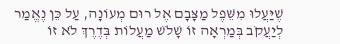שֶׁיַּעֲלוּ מִשֵּׁפֶל מַצָּבָם אֶל רוּם מְעוֹנָה, עַל כֵּן נֶאֱמַר לְיַעֲקֹב בְּמַרְאָה זוֹ שָׁלֹשׁ מַעֲלוֹת בְּדֶרֶךְ לֹא זוֹ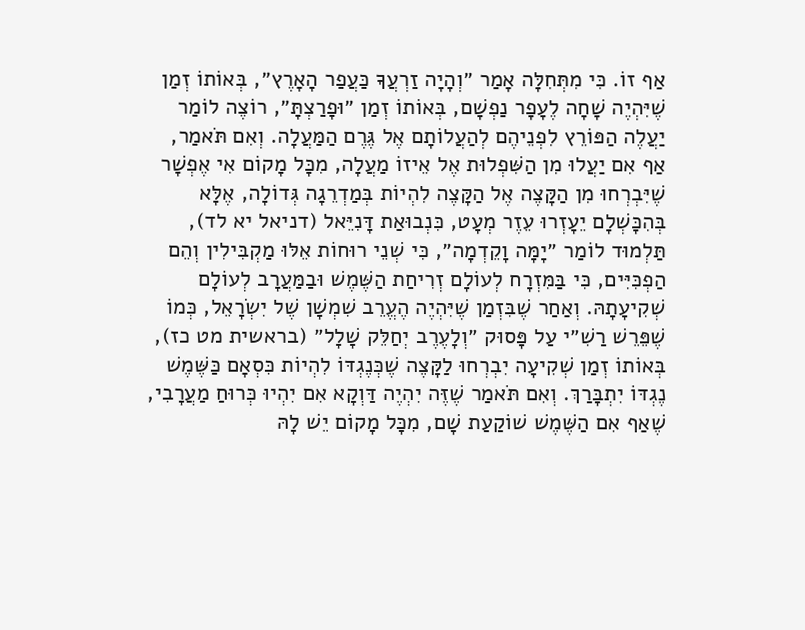אַף זוֹ. כִּי מִתְּחִלָּה אָמַר ״וְהָיָה זַרְעֲךָ כַּעֲפַר הָאָרֶץ״, בְּאוֹתוֹ זְמַן שֶׁיִּהְיֶה שָׁחָה לֶעָפָר נַפְשָׁם, בְּאוֹתוֹ זְמַן ״וּפָרַצְתָּ״, רוֹצֶה לוֹמַר יַעֲלֶה הַפּוֹרֵץ לִפְנֵיהֶם לְהַעֲלוֹתָם אֶל גֶּרֶם הַמַּעֲלָה. וְאִם תֹּאמַר, אַף אִם יַעֲלוּ מִן הַשִּׁפְלוּת אֶל אֵיזוֹ מַעֲלָה, מִכָּל מָקוֹם אִי אֶפְשָׁר שֶׁיִּבְרְחוּ מִן הַקָּצֶה אֶל הַקָּצֶה לִהְיוֹת בְּמַדְרֵגָה גְּדוֹלָה, אֶלָּא בְּהִכָּשְׁלָם יֵעָזְרוּ עֵזֶר מְעָט, כִּנְבוּאַת דָּנִיֵּאל (דניאל יא לד), תַּלְמוּד לוֹמַר ״יָמָּה וָקֵדְמָה״, כִּי שְׁנֵי רוּחוֹת אֵלּוּ מַקְבִּילִין וְהֵם הַפְכִּיִּים, כִּי בַּמִּזְרָח לְעוֹלָם זְרִיחַת הַשֶּׁמֶשׁ וּבַמַּעֲרָב לְעוֹלָם שְׁקִיעָתָהּ. וְאַחַר שֶׁבִּזְמַן שֶׁיִּהְיֶה הֶעֱרֵב שִׁמְשָׁן שֶׁל יִשְׂרָאֵל, כְּמוֹ שֶׁפֵּרֵשׁ רַשִׁ״י עַל פָּסוּק ״וְלָעֶרֶב יְחַלֵּק שָׁלָל״ (בראשית מט כז), בְּאוֹתוֹ זְמַן שְׁקִיעָה יִבְרְחוּ לַקָּצֶה שֶׁכְּנֶגְדּוֹ לִהְיוֹת כִּסְאָם כַּשֶּׁמֶשׁ נֶגְדּוֹ יִתְבָּרַךְ. וְאִם תֹּאמַר שֶׁזֶּה יִהְיֶה דַּוְקָא אִם יִהְיוּ כְּרוּחַ מַעֲרָבִי, שֶׁאַף אִם הַשֶּׁמֶשׁ שׁוֹקַעַת שָׁם, מִכָּל מָקוֹם יֵשׁ לָהּ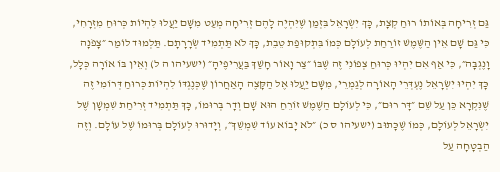גַּם זְרִיחָה בְּאוֹתוֹ רוּחַ קְצָת, כָּךְ יִשְׂרָאֵל בִּזְמַן שֶׁיִּהְיֶה לָהֶם זְרִיחָה מְעַט מִשָּׁם יַעֲלוּ לִהְיוֹת כְּרוּחַ מִזְרָחִי, כִּי גַּם שָׁם אֵין הַשֶּׁמֶשׁ זוֹרַחַת לְעוֹלָם כְּמוֹ בִּתְקוּפַת טֵבֵת, כָּךְ לֹא תַּתְמִיד שְׂרָרָתָם. תַּלְמוּד לוֹמַר ״צָפֹנָה וָנֶגְבָּה״, כִּי אַף אִם יִהְיוּ כְּרוּחַ צְפוֹנִי זֶה שֶׁבּוֹ ״צַר וָאוֹר חָשַׁךְ בַּעֲרִיפֶיהָ״ (ישעיהו ה ל) וְאֵין בּוֹ אוֹרָה כְּלָל, כָּךְ יִהְיוּ יִשְׂרָאֵל נֶעְדְּרֵי הָאוֹרָה לְגַמְרֵי, מִשָּׁם יַעֲלוּ אֶל הַקָּצֶה הָאַחֲרוֹן שֶׁכְּנֶגְדּוֹ לִהְיוֹת כְּרוּחַ דְּרוֹמִי זֶה שֶׁנִּקְרָא כֵּן עַל שֵׁם ״דָּר רוּם״, כִּי לְעוֹלָם הַשֶּׁמֶשׁ זוֹרֵחַ הוּא שָׁם וְדָר בְּרוּמוֹ, כָּךְ תַּתְמִיד זְרִיחַת שִׁמְשָׁן שֶׁל יִשְׂרָאֵל לְעוֹלָם, כְּמוֹ שֶׁכָּתוּב (ישעיהו ס כ) ״לֹא יָבוֹא עוֹד שִׁמְשֵׁךְ״, וְיָדוּרוּ לְעוֹלָם בְּרוּמוֹ שֶׁל עוֹלָם. וְזֶה הַבְטָחָה עַל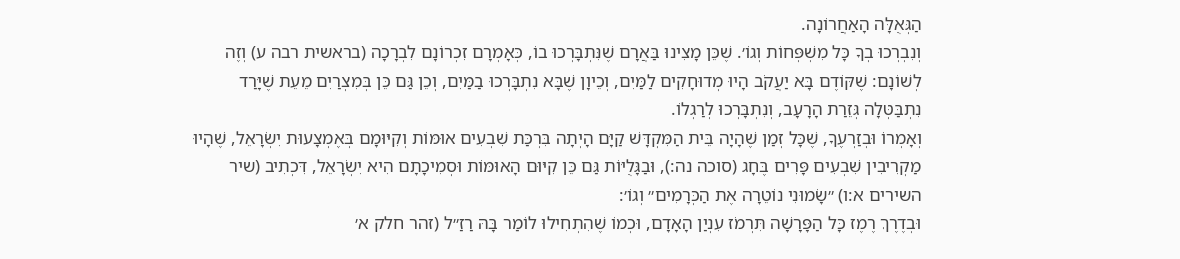הַגְּאֻלָּה הָאַחֲרוֹנָה.
וְנִבְרְכוּ בְךָ כָּל מִשְׁפְּחוֹת וְגוֹ׳. שֶׁכֵּן מָצִינוּ בַּאֲרָם שֶׁנִּתְבָּרְכוּ בוֹ, כְּאָמְרָם זִכְרוֹנָם לִבְרָכָה (בראשית רבה ע) וְזֶה לְשׁוֹנָם: שֶׁקּוֹדֶם בָּא יַעֲקֹב הָיוּ מְדוּחָקִים לַמַּיִם, וְכֵיוָן שֶׁבָּא נִתְבָּרְכוּ בַמַּיִם, וְכֵן גַּם כֵּן בְּמִצְרַיִם מֵעֵת שֶׁיָּרַד נִתְבַּטְּלָה גְּזֵרַת הָרָעָב, וְנִתְבָּרְכוּ לְרַגְלוֹ.
וְאָמְרוֹ וּבְזַרְעֶךָ, שֶׁכָּל זְמַן שֶׁהָיָה בֵּית הַמִּקְדָּשׁ קַיָּם הָיְתָה בִּרְכַּת שִׁבְעִים אוּמּוֹת וְקִיּוּמָם בְּאֶמְצָעוּת יִשְׂרָאֵל, שֶׁהָיוּ מַקְרִיבִין שִׁבְעִים פָּרִים בֶּחָג (סוכה נה:), וּבַגָּלֻיּוֹת גַּם כֵּן קִיּוּם הָאוּמּוֹת וּסְמִיכָתָם הִיא יִשְׂרָאֵל, דִּכְתִיב (שיר השירים א:ו) ״שָׂמוּנִי נוֹטֵרָה אֶת הַכְּרָמִים״ וְגוֹ׳:
וּבְדֶרֶךְ רֶמֶז כָּל הַפָּרָשָׁה תִּרְמֹז עִנְיַן הָאָדָם, וּכְמוֹ שֶׁהִתְחִילוּ לוֹמַר בָּהּ רַזַ״ל (זהר חלק א׳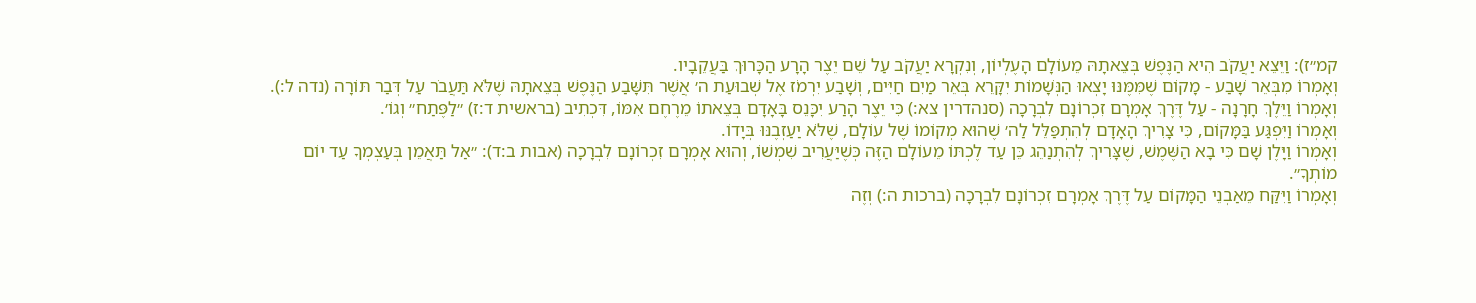קמ״ז): וַיֵּצֵא יַעֲקֹב הִיא הַנֶּפֶשׁ בְּצֵאתָהּ מֵעוֹלָם הָעֶלְיוֹן, וְנִקְרָא יַעֲקֹב עַל שֵׁם יֵצֶר הָרָע הַכָּרוּךְ בַּעֲקֵבָיו.
וְאָמְרוֹ מִבְּאֵר שָׁבַע - מָקוֹם שֶׁמִּמֶּנּוּ יָצְאוּ הַנְּשָׁמוֹת יִקָּרֵא בְּאֵר מַיִם חַיִּים, וְשָׁבַע יִרְמֹז אֶל שְׁבוּעַת ה׳ אֲשֶׁר תִּשָּׁבַע הַנֶּפֶשׁ בְּצֵאתָהּ שֶׁלֹּא תַּעֲבֹר עַל דְּבַר תּוֹרָה (נדה ל:).
וְאָמְרוֹ וַיֵּלֶךְ חָרָנָה - עַל דֶּרֶךְ אָמְרָם זִכְרוֹנָם לִבְרָכָה (סנהדרין צא:) כִּי יֵצֶר הָרַע יִכָּנֵס בָּאָדָם בְּצֵאתוֹ מֵרֶחֶם אִמּוֹ, דִּכְתִיב (בראשית ד:ז) ״לַפֶּתַח״ וְגוֹ׳.
וְאָמְרוֹ וַיִּפְגַּע בַּמָּקוֹם, כִּי צָרִיךְ הָאָדָם לְהִתְפַּלֵּל לַה׳ שֶׁהוּא מְקוֹמוֹ שֶׁל עוֹלָם, שֶׁלֹּא יַעַזְבֶנּוּ בְּיָדוֹ.
וְאָמְרוֹ וַיָּלֶן שָׁם כִּי בָא הַשֶּׁמֶשׁ, שֶׁצָּרִיךְ לְהִתְנַהֵג כֵּן עַד לֶכְתּוֹ מֵעוֹלָם הַזֶּה כְּשֶׁיַּעֲרִיב שִׁמְשׁוֹ, וְהוּא אָמְרָם זִכְרוֹנָם לִבְרָכָה (אבות ב:ד): ״אַל תַּאֲמֵן בְּעַצְמְךָ עַד יוֹם מוֹתְךָ״.
וְאָמְרוֹ וַיִּקַּח מֵאַבְנֵי הַמָּקוֹם עַל דֶּרֶךְ אָמְרָם זִכְרוֹנָם לִבְרָכָה (ברכות ה:) וְזֶה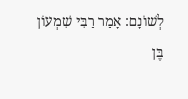לְשׁוֹנָם: אָמַר רַבִּי שִׁמְעוֹן בֶּן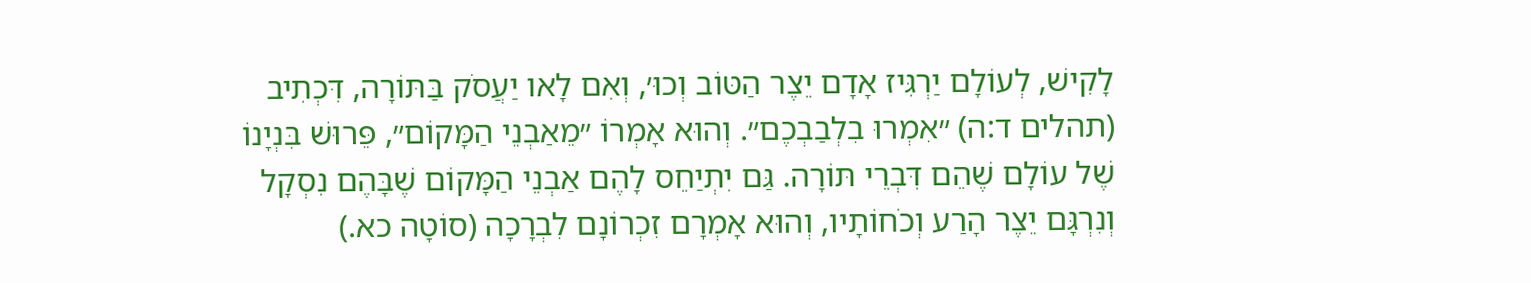לָקִישׁ, לְעוֹלָם יַרְגִּיז אָדָם יֵצֶר הַטּוֹב וְכוּ׳, וְאִם לָאו יַעֲסֹק בַּתּוֹרָה, דִּכְתִיב (תהלים ד:ה) ״אִמְרוּ בִלְבַבְכֶם״. וְהוּא אָמְרוֹ ״מֵאַבְנֵי הַמָּקוֹם״, פֵּרוּשׁ בִּנְיָנוֹ שֶׁל עוֹלָם שֶׁהֵם דִּבְרֵי תּוֹרָה. גַּם יִתְיַחֵס לָהֶם אַבְנֵי הַמָּקוֹם שֶׁבָּהֶם נִסְקָל וְנִרְגָּם יֵצֶר הָרַע וְכֹחוֹתָיו, וְהוּא אָמְרָם זִכְרוֹנָם לִבְרָכָה (סוֹטָה כא.)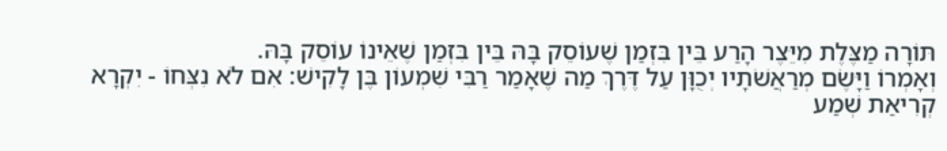תּוֹרָה מַצֶּלֶת מִיֵּצֶר הָרַע בֵּין בִּזְמַן שֶׁעוֹסֵק בָּהּ בֵּין בִּזְמַן שֶׁאֵינוֹ עוֹסֵק בָּהּ.
וְאָמְרוֹ וַיָּשֶׂם מְרַאֲשֹׁתָיו יְכֻוָּן עַל דֶּרֶךְ מַה שֶׁאָמַר רַבִּי שִׁמְעוֹן בֶּן לָקִישׁ: אִם לֹא נִצְּחוֹ - יִקְרָא קְרִיאַת שְׁמַע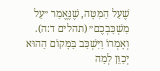שֶׁעַל הַמִּטָּה, שֶׁנֶּאֱמַר ״עַל מִשְׁכַּבְכֶם״ (תהלים ד:ה).
וְאָמְרוֹ וַיִּשְׁכַּב בַּמָּקוֹם הַהוּא יְכַוֵּן לְמַה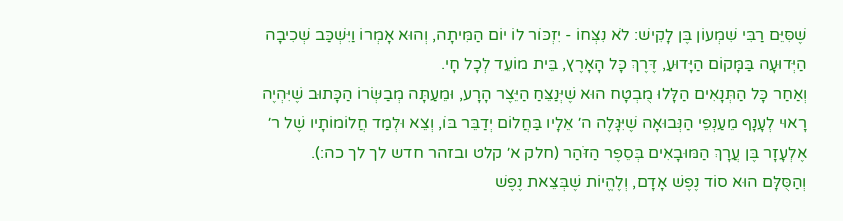שֶׁסִּיֵּם רַבִּי שִׁמְעוֹן בֶּן לָקִישׁ: לֹא נִצְּחוֹ - יִזְכּוֹר לוֹ יוֹם הַמִּיתָה, וְהוּא אָמְרוֹ וַיִּשְׁכַּב שְׁכִיבָה הַיְּדוּעָה בַּמָּקוֹם הַיָּדוּעַ, דֶּרֶךְ כָּל הָאָרֶץ, בֵּית מוֹעֵד לְכָל חָי.
וְאַחַר כָּל הַתְּנָאִים הַלָּלוּ מֻבְטָח הוּא שֶׁיְּנַצֵּחַ הַיֵּצֶר הָרָע, וּמֵעַתָּה מְבַשְּׂרוֹ הַכָּתוּב שֶׁיִּהְיֶה רָאוּי לְעָנָף מֵעַנְפֵי הַנְּבוּאָה שֶׁיִּגָּלֶה ה׳ אֵלָיו בַּחֲלוֹם יְדַבֵּר בּוֹ, וְצֵא וּלְמַד חֲלוֹמוֹתָיו שֶׁל ר׳ אֶלְעָזָר בֶּן עֲרָךְ הַמּוּבָאִים בְּסֵפֶר הַזֹּהַר (חלק א׳ קלט ובזהר חדש לך לך כה:).
וְהַסֻּלָּם הוּא סוֹד נֶפֶשׁ אָדָם, וְלֶהֱיוֹת שֶׁבְּצֵאת נֶפֶשׁ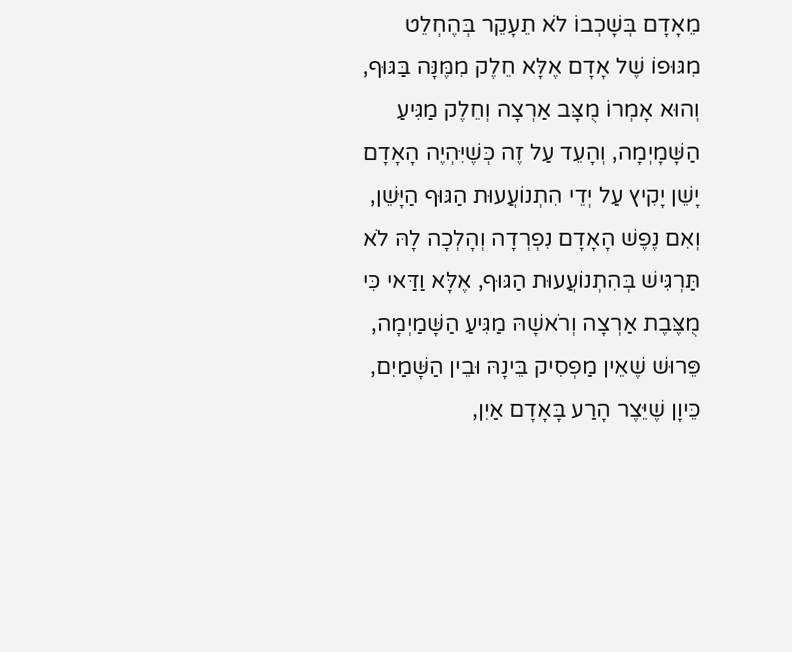מֵאָדָם בְּשָׁכְבוֹ לֹא תֵעָקֵר בְּהֶחְלֵט מִגּוּפוֹ שֶׁל אָדָם אֶלָּא חֵלֶק מִמֶּנָּה בַּגּוּף, וְהוּא אָמְרוֹ מֻצָּב אַרְצָה וְחֵלֶק מַגִּיעַ הַשָּׁמָיְמָה, וְהָעֵד עַל זֶה כְּשֶׁיִּהְיֶה הָאָדָם יָשֵׁן יָקִיץ עַל יְדֵי הִתְנוֹעֲעוּת הַגּוּף הַיָּשֵׁן, וְאִם נֶפֶשׁ הָאָדָם נִפְרְדָה וְהָלְכָה לָהּ לֹא תַּרְגִּישׁ בְּהִתְנוֹעֲעוּת הַגּוּף, אֶלָּא וַדַּאי כִּי מֻצֶּבֶת אַרְצָה וְרֹאשָׁהּ מַגִּיעַ הַשָּׁמַיְמָה, פֵּרוּשׁ שֶׁאֵין מַפְסִיק בֵּינָהּ וּבֵין הַשָּׁמַיִם, כֵּיוָן שֶׁיֵּצֶר הָרַע בָּאָדָם אַיִן,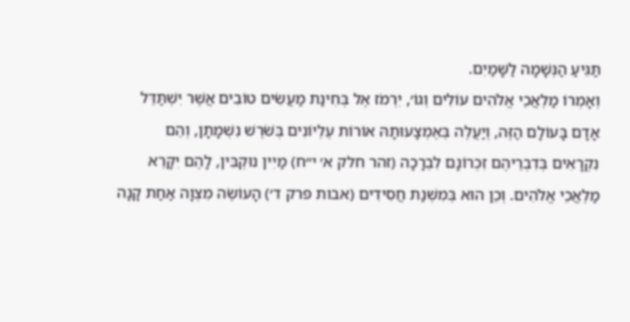תַּגִּיעַ הַנְּשָׁמָה לַשָּׁמַיִם.
וְאָמְרוֹ מַלְאֲכֵי אֱלֹהִים עוֹלִים וְגוֹ׳, יִרְמֹז אֶל בְּחִינַת מַעֲשִׂים טוֹבִים אֲשֶׁר יִשְׁתַּדֵּל אָדָם בָּעוֹלָם הַזֶּה, וְיַעֲלֶה בְּאֶמְצָעוּתָהּ אוֹרוֹת עֶלְיוֹנִים בְּשֹׁרֶשׁ נִשְׁמָתָן, וְהֵם נִקְרָאִים בְּדִבְרֵיהֶם זִכְרוֹנָם לִבְרָכָה (זהר חלק א׳ י״ח) מַיִין נוּקְבִּין, לָהֶם יִקָּרֵא מַלְאֲכֵי אֱלֹהִים. וְכֵן הוּא בְּמִשְׁנַת חֲסִידִים (אבות פרק ד׳) הָעוֹשֶׂה מִצְוָה אַחַת קָנָה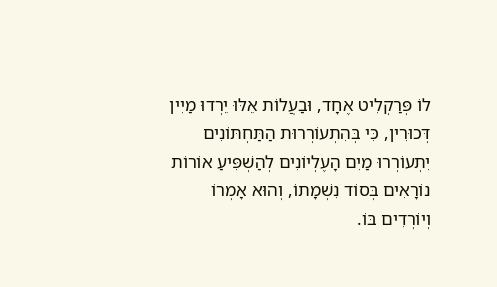לוֹ פְּרַקְלִיט אֶחָד, וּבַעֲלוֹת אֵלּוּ יֵרְדוּ מַיִין דְּכוּרִין, כִּי בְּהִתְעוֹרְרוּת הַתַּחְתּוֹנִים יִתְעוֹרְרוּ מַיִם הָעֶלְיוֹנִים לְהַשְׁפִּיעַ אוֹרוֹת נוֹרָאִים בְּסוֹד נִשְׁמָתוֹ, וְהוּא אָמְרוֹ וְיוֹרְדִים בּוֹ.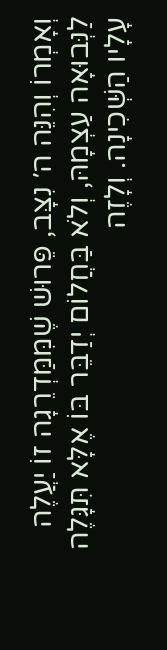וְאָמְרוֹ וְהִנֵּה ה׳ נִצָּב, פֵּרוּשׁ שֶׁמִּמַּדְרֵגָה זוֹ יַעֲלֶה לַנְּבוּאָה עַצְמָהּ, וְלֹא בַּחֲלוֹם יְדַבֵּר בּוֹ אֶלָּא תִּגָּלֶה עָלָיו הַשְּׁכִינָה. וְלָזֶה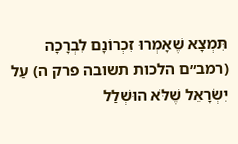תִּמְצָא שֶׁאָמְרוּ זִכְרוֹנָם לִבְרָכָה (רמב״ם הלכות תשובה פרק ה) עַל יִשְׂרָאֵל שֶׁלֹּא הוּשְׁלַל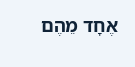אֶחָד מֵהֶם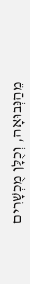מֵהַנְּבוּאָה, וְכֻלָּן מֻכְשָׁרִים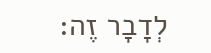לְדָבָר זֶה: